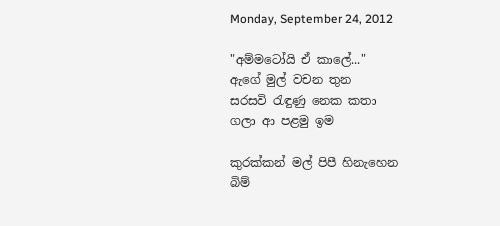Monday, September 24, 2012

"අම්මටෝයි ඒ කාලේ..."
ඇගේ මුල් වචන තුන
සරසවි රැඳුණු නෙක කතා
ගලා ආ පළමු ඉම

කුරක්කන් මල් පිපී හිනැහෙන
බිම්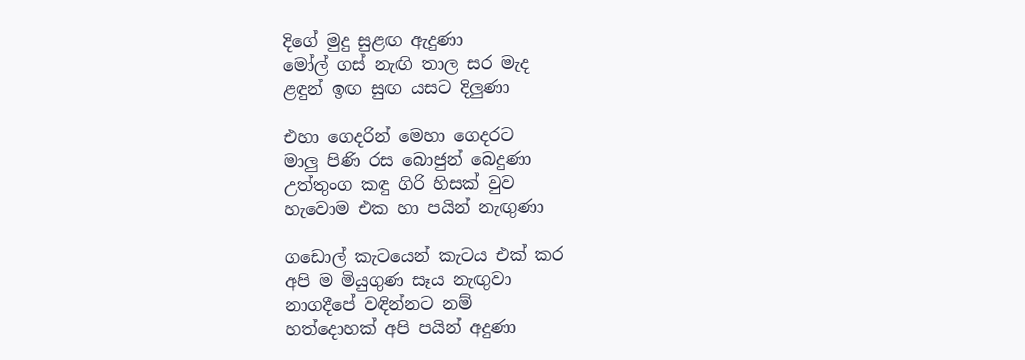දිගේ මුදු සුළඟ ඇදුණා
මෝල් ගස් නැඟි තාල සර මැද
ළඳුන් ඉඟ සුඟ යසට දිලුණා

එහා ගෙදරින් මෙහා ගෙදරට
මාලු පිණි රස බොජුන් බෙදුණා
උත්තුංග කඳු ගිරි හිසක් වුව
හැවොම එක හා පයින් නැඟුණා

ගඩොල් කැටයෙන් කැටය එක් කර
අපි ම මියුගුණ සෑය නැඟුවා
නාගදීපේ වඳින්නට නම්
හත්දොහක් අපි පයින් අදුණා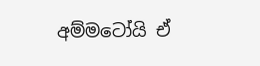අම්මටෝයි ඒ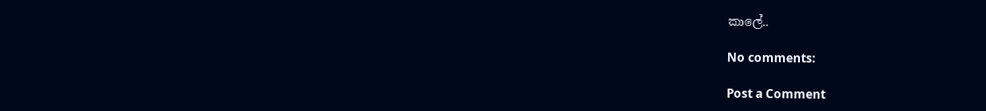කාලේ..

No comments:

Post a Comment